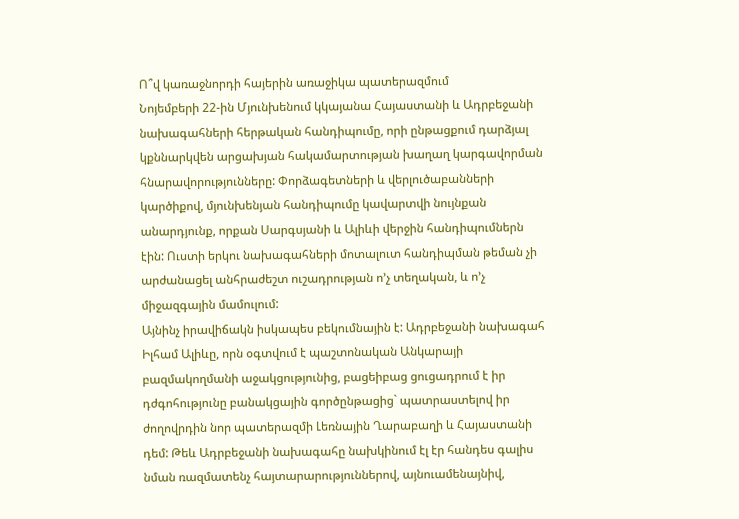Ո՞վ կառաջնորդի հայերին առաջիկա պատերազմում
Նոյեմբերի 22-ին Մյունխենում կկայանա Հայաստանի և Ադրբեջանի նախագահների հերթական հանդիպումը, որի ընթացքում դարձյալ կքննարկվեն արցախյան հակամարտության խաղաղ կարգավորման հնարավորությունները: Փորձագետների և վերլուծաբանների կարծիքով, մյունխենյան հանդիպումը կավարտվի նույնքան անարդյունք, որքան Սարգսյանի և Ալիևի վերջին հանդիպումներն էին: Ուստի երկու նախագահների մոտալուտ հանդիպման թեման չի արժանացել անհրաժեշտ ուշադրության ո’չ տեղական, և ո’չ միջազգային մամուլում:
Այնինչ իրավիճակն իսկապես բեկումնային է: Ադրբեջանի նախագահ Իլհամ Ալիևը, որն օգտվում է պաշտոնական Անկարայի բազմակողմանի աջակցությունից, բացեիբաց ցուցադրում է իր դժգոհությունը բանակցային գործընթացից` պատրաստելով իր ժողովրդին նոր պատերազմի Լեռնային Ղարաբաղի և Հայաստանի դեմ: Թեև Ադրբեջանի նախագահը նախկինում էլ էր հանդես գալիս նման ռազմատենչ հայտարարություններով, այնուամենայնիվ,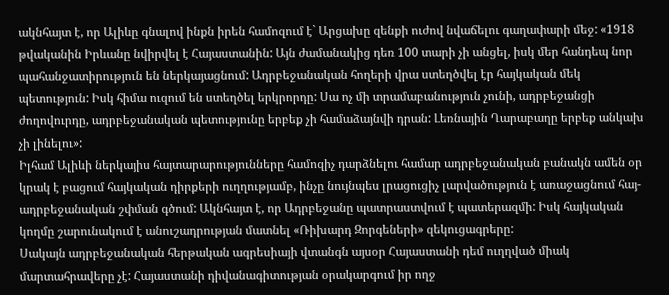ակնհայտ է, որ Ալիևը գնալով ինքն իրեն համոզում է` Արցախը զենքի ուժով նվաճելու գաղափարի մեջ: «1918 թվականին Իրևանը նվիրվել է Հայաստանին: Այն ժամանակից դեռ 100 տարի չի անցել, իսկ մեր հանդեպ նոր պահանջատիրություն են ներկայացնում: Ադրբեջանական հողերի վրա ստեղծվել էր հայկական մեկ պետություն: Իսկ հիմա ուզում են ստեղծել երկրորդը: Սա ոչ մի տրամաբանություն չունի, ադրբեջանցի ժողովուրդը, ադրբեջանական պետությունը երբեք չի համաձայնվի դրան: Լեռնային Ղարաբաղը երբեք անկախ չի լինելու»:
Իլհամ Ալիևի ներկայիս հայտարարությունները համոզիչ դարձնելու համար ադրբեջանական բանակն ամեն օր կրակ է բացում հայկական դիրքերի ուղղությամբ, ինչը նույնպես լրացուցիչ լարվածություն է առաջացնում հայ-ադրբեջանական շփման գծում: Ակնհայտ է, որ Ադրբեջանը պատրաստվում է պատերազմի: Իսկ հայկական կողմը շարունակում է անուշադրության մատնել «Ռիխարդ Զորգեների» զեկուցագրերը:
Սակայն ադրբեջանական հերթական ագրեսիայի վտանգն այսօր Հայաստանի դեմ ուղղված միակ մարտահրավերը չէ: Հայաստանի դիվանագիտության օրակարգում իր ողջ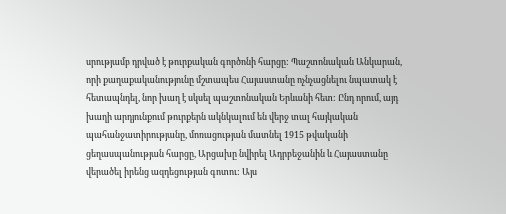սրությամբ դրված է թուրքական գործոնի հարցը: Պաշտոնական Անկարան, որի քաղաքականությունը մշտապես Հայաստանը ոչնչացնելու նպատակ է հետապնդել, նոր խաղ է սկսել պաշտոնական Երևանի հետ: Ընդ որում, այդ խաղի արդյունքում թուրքերն ակնկալում են վերջ տալ հայկական պահանջատիրությանը, մոռացության մատնել 1915 թվականի ցեղասպանության հարցը, Արցախը նվիրել Ադրբեջանին և Հայաստանը վերածել իրենց ազդեցության գոտու: Այս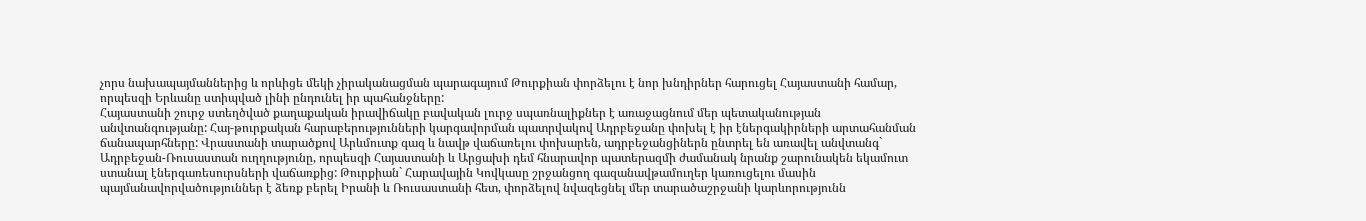չորս նախապայմաններից և որևիցե մեկի չիրականացման պարագայում Թուրքիան փորձելու է նոր խնդիրներ հարուցել Հայաստանի համար, որպեսզի Երևանը ստիպված լինի ընդունել իր պահանջները:
Հայաստանի շուրջ ստեղծված քաղաքական իրավիճակը բավական լուրջ սպառնալիքներ է առաջացնում մեր պետականության անվտանգությանը: Հայ-թուրքական հարաբերությունների կարգավորման պատրվակով Ադրբեջանը փոխել է իր էներգակիրների արտահանման ճանապարհները: Վրաստանի տարածքով Արևմուտք գազ և նավթ վաճառելու փոխարեն, ադրբեջանցիներն ընտրել են առավել անվտանգ` Ադրբեջան-Ռուսաստան ուղղությունը, որպեսզի Հայաստանի և Արցախի դեմ հնարավոր պատերազմի ժամանակ նրանք շարունակեն եկամուտ ստանալ էներգառեսուրսների վաճառքից: Թուրքիան` Հարավային Կովկասը շրջանցող գազանավթամուղեր կառուցելու մասին պայմանավորվածություններ է ձեռք բերել Իրանի և Ռուսաստանի հետ, փորձելով նվազեցնել մեր տարածաշրջանի կարևորությունն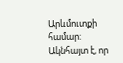Արևմուտքի համար: Ակնհայտ է, որ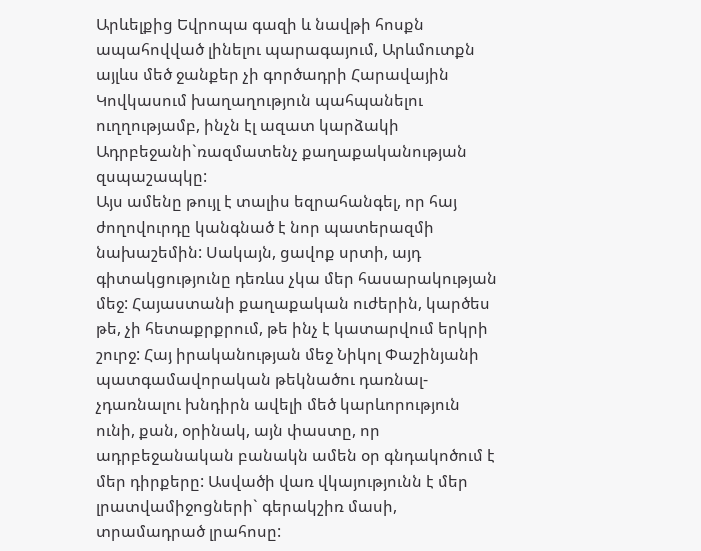Արևելքից Եվրոպա գազի և նավթի հոսքն ապահովված լինելու պարագայում, Արևմուտքն այլևս մեծ ջանքեր չի գործադրի Հարավային Կովկասում խաղաղություն պահպանելու ուղղությամբ, ինչն էլ ազատ կարձակի Ադրբեջանի`ռազմատենչ քաղաքականության զսպաշապկը:
Այս ամենը թույլ է տալիս եզրահանգել, որ հայ ժողովուրդը կանգնած է նոր պատերազմի նախաշեմին: Սակայն, ցավոք սրտի, այդ գիտակցությունը դեռևս չկա մեր հասարակության մեջ: Հայաստանի քաղաքական ուժերին, կարծես թե, չի հետաքրքրում, թե ինչ է կատարվում երկրի շուրջ: Հայ իրականության մեջ Նիկոլ Փաշինյանի պատգամավորական թեկնածու դառնալ-չդառնալու խնդիրն ավելի մեծ կարևորություն ունի, քան, օրինակ, այն փաստը, որ ադրբեջանական բանակն ամեն օր գնդակոծում է մեր դիրքերը: Ասվածի վառ վկայությունն է մեր լրատվամիջոցների` գերակշիռ մասի, տրամադրած լրահոսը: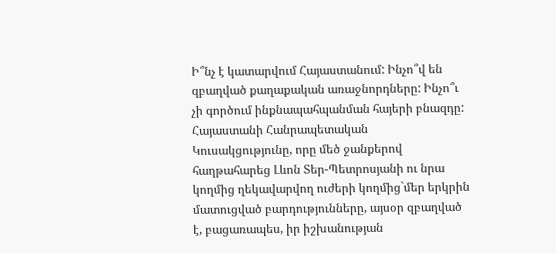Ի՞նչ է կատարվում Հայաստանում: Ինչո՞վ են զբաղված քաղաքական առաջնորդները: Ինչո՞ւ չի գործում ինքնապահպանման հայերի բնազդը:
Հայաստանի Հանրապետական Կուսակցությունը, որը մեծ ջանքերով հաղթահարեց Լևոն Տեր-Պետրոսյանի ու նրա կողմից ղեկավարվող ուժերի կողմից`մեր երկրին մատուցված բարդությունները, այսօր զբաղված է, բացառապես, իր իշխանության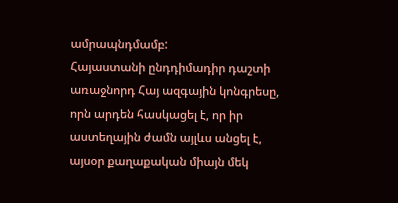ամրապնդմամբ:
Հայաստանի ընդդիմադիր դաշտի առաջնորդ Հայ ազգային կոնգրեսը, որն արդեն հասկացել է, որ իր աստեղային ժամն այլևս անցել է, այսօր քաղաքական միայն մեկ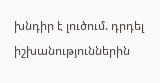խնդիր է լուծում. դրդել իշխանություններին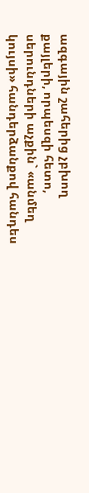ազգային շահերից չբխող քայլերի, որպեսզի հետո, սերունդների աչքին` «անմեղ կույսի» հանդերձանքով հանդես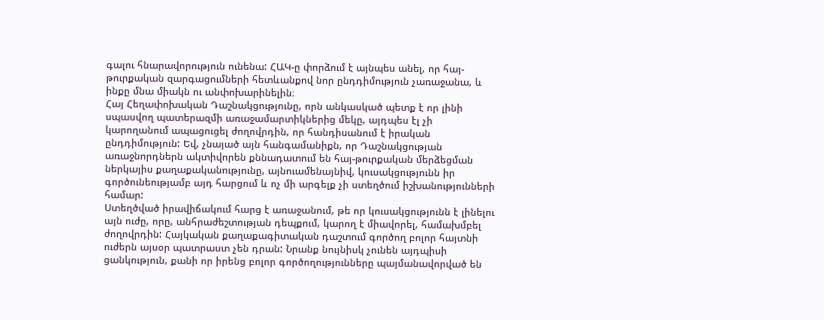գալու հնարավորություն ունենա: ՀԱԿ-ը փորձում է այնպես անել, որ հայ-թուրքական զարգացումների հետևանքով նոր ընդդիմություն չառաջանա, և ինքը մնա միակն ու անփոխարինելին։
Հայ Հեղափոխական Դաշնակցությունը, որն անկասկած պետք է որ լինի սպասվող պատերազմի առաջամարտիկներից մեկը, այդպես էլ չի կարողանում ապացուցել ժողովրդին, որ հանդիսանում է իրական ընդդիմություն: Եվ, չնայած այն հանգամանիքն, որ Դաշնակցության առաջնորդներն ակտիվորեն քննադատում են հայ-թուրքական մերձեցման ներկայիս քաղաքականությունը, այնուամենայնիվ, կուսակցությունն իր գործունեությամբ այդ հարցում և ոչ մի արգելք չի ստեղծում իշխանությունների համար:
Ստեղծված իրավիճակում հարց է առաջանում, թե որ կուսակցությունն է լինելու այն ուժը, որը, անհրաժեշտության դեպքում, կարող է միավորել, համախմբել ժողովրդին: Հայկական քաղաքագիտական դաշտում գործող բոլոր հայտնի ուժերն այսօր պատրաստ չեն դրան: Նրանք նույնիսկ չունեն այդպիսի ցանկություն, քանի որ իրենց բոլոր գործողությունները պայմանավորված են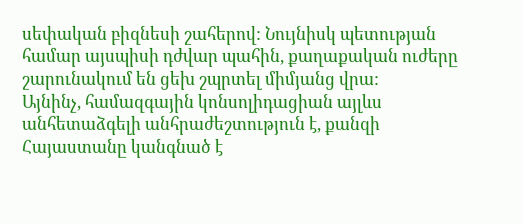սեփական բիզնեսի շահերով: Նույնիսկ պետության համար այսպիսի դժվար պահին, քաղաքական ուժերը շարունակում են ցեխ շպրտել միմյանց վրա:
Այնինչ, համազգային կոնսոլիդացիան այլևս անհետաձգելի անհրաժեշտություն է, քանզի Հայաստանը կանգնած է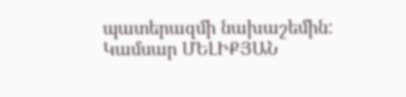պատերազմի նախաշեմին:
Կամսար ՄԵԼԻՔՅԱՆ